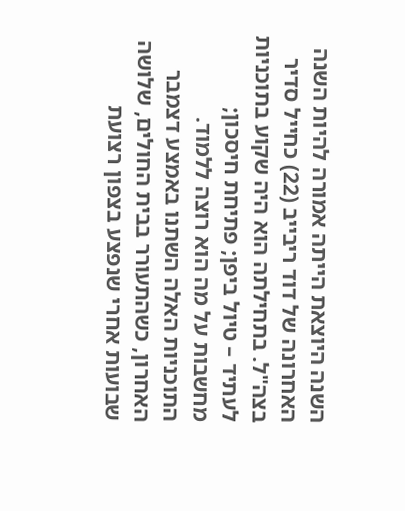השנה היוצאת הייתה אמורה להיות השנה האחרונה של דוד ריבייב (22) כחייל סדיר בצה"ל. בתחילתה הוא היה שקוע בתוכניות לעתיד – טיול ביפן; פתיחת חיסכון; מחשבות על מה הוא רוצה ללמוד. התוכניות האלה השתנו באמצע דצמבר האחרון, כשהתעורר בבית החולים, שלושה שבועות אחרי שנפצע בצפון רצועת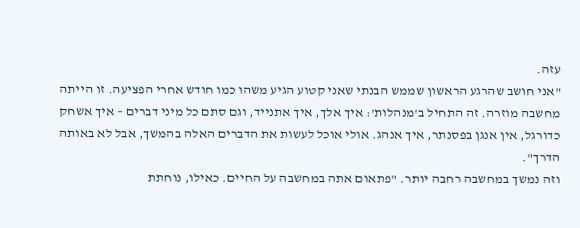עזה.
"אני חושב שהרגע הראשון שממש הבנתי שאני קטוע הגיע משהו כמו חודש אחרי הפציעה. זו הייתה מחשבה מוזרה. זה התחיל ב'מנהלות': איך אלך, איך אתנייד, וגם סתם כל מיני דברים – איך אשחק כדורגל, אין אנגן בפסנתר, איך אנהג. אולי אוכל לעשות את הדברים האלה בהמשך, אבל לא באותה הדרך".
וזה נמשך במחשבה רחבה יותר. "פתאום אתה במחשבה על החיים. כאילו, נוחתת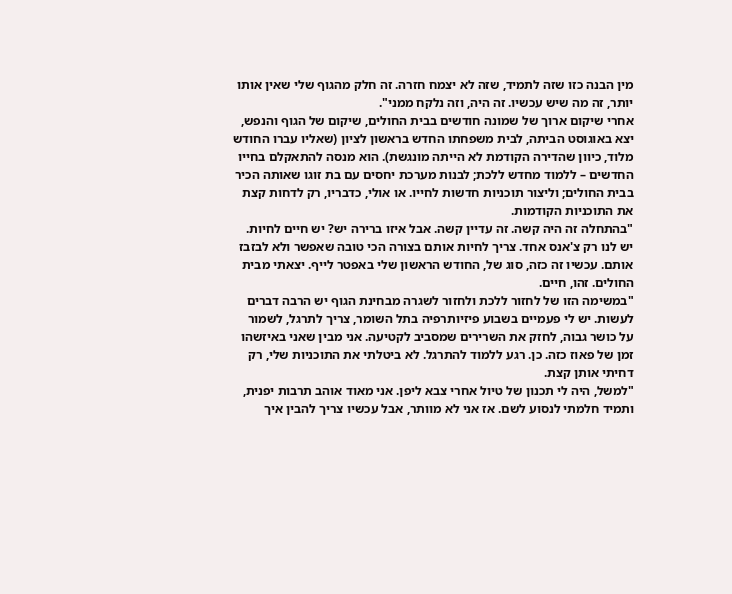מין הבנה כזו שזה לתמיד, שזה לא יצמח חזרה. זה חלק מהגוף שלי שאין אותו יותר, זה מה שיש עכשיו. זה היה, וזה נלקח ממני".
אחרי שיקום ארוך של שמונה חודשים בבית החולים, שיקום של הגוף והנפש, יצא באוגוסט הביתה, לבית משפחתו החדש בראשון לציון (שאליו עברו החודש מלוד, כיוון שהדירה הקודמת לא הייתה מונגשת). הוא מנסה להתאקלם בחייו החדשים – ללמוד מחדש ללכת; לבנות מערכת יחסים עם בת זוגו שאותה הכיר בבית החולים; וליצור תוכניות חדשות לחייו. או אולי, כדבריו, רק לדחות קצת את התוכניות הקודמות.
"בהתחלה זה היה קשה. זה עדיין קשה. אבל איזו ברירה יש? יש חיים לחיות. יש לנו רק צ'אנס אחד. צריך לחיות אותם בצורה הכי טובה שאפשר ולא לבזבז אותם. עכשיו זה כזה, סוג של, החודש הראשון שלי באפטר לייף. יצאתי מבית החולים. זהו, חיים.
"במשימה הזו של לחזור ללכת ולחזור לשגרה מבחינת הגוף יש הרבה דברים לעשות. יש לי פעמיים בשבוע פיזיותרפיה בתל השומר, צריך לתרגל, לשמור על כושר גבוה, לחזק את השרירים שמסביב לקטיעה. אני מבין שאני באיזשהו זמן של פאוז כזה. כן. רגע ללמוד להתרגל. לא ביטלתי את התוכניות שלי, רק דחיתי אותן קצת.
"למשל, היה לי תכנון של טיול אחרי צבא ליפן. אני מאוד אוהב תרבות יפנית, ותמיד חלמתי לנסוע לשם. אז אני לא מוותר, אבל עכשיו צריך להבין איך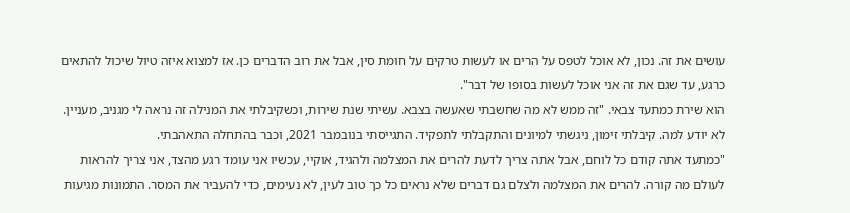עושים את זה. נכון, לא אוכל לטפס על הרים או לעשות טרקים על חומת סין, אבל את רוב הדברים כן. אז למצוא איזה טיול שיכול להתאים כרגע, עד שגם את זה אני אוכל לעשות בסופו של דבר".
הוא שירת כמתעד צבאי. "זה ממש לא מה שחשבתי שאעשה בצבא. עשיתי שנת שירות, וכשקיבלתי את המנילה זה נראה לי מגניב, מעניין. לא יודע למה. קיבלתי זימון, ניגשתי למיונים והתקבלתי לתפקיד. התגייסתי בנובמבר 2021, וכבר בהתחלה התאהבתי.
"כמתעד אתה קודם כל לוחם, אבל אתה צריך לדעת להרים את המצלמה ולהגיד, אוקיי, עכשיו אני עומד רגע מהצד, אני צריך להראות לעולם מה קורה. להרים את המצלמה ולצלם גם דברים שלא נראים כל כך טוב לעין, לא נעימים, כדי להעביר את המסר. התמונות מגיעות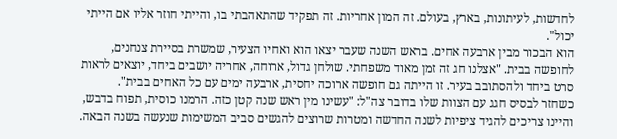לחדשות, לעיתונות, בארץ, בעולם. זה המון אחריות. זה תפקיד שהתאהבתי בו, והייתי חוזר אליו אם הייתי יכול".
הוא הבכור מבין ארבעה אחים. בראש השנה שעבר יצאו הוא ואחיו הצעיר, שמשרת בסיירת צנחנים, לחופשה בבית. "אצלנו חג זה זמן מאוד משפחתי. שולחן גדול, ארוחה, אחריה יושבים ביחד, יוצאים לראות סרט ביחד ולהסתובב בעיר. זו הייתה גם חופשה ארוכה יחסית, ארבעה ימים עם כל האחים בבית".
כשחזר לבסיס חגג עם הצוות שלו בדובר צה"ל: "עשינו מין ראש שנה קטן כזה. הרמנו כוסית, תפוח בדבש, והיינו צריכים להגיד ציפיות לשנה החדשה ומטרות שרוצים להגשים סביב המשימות שנעשה בשנה הבאה.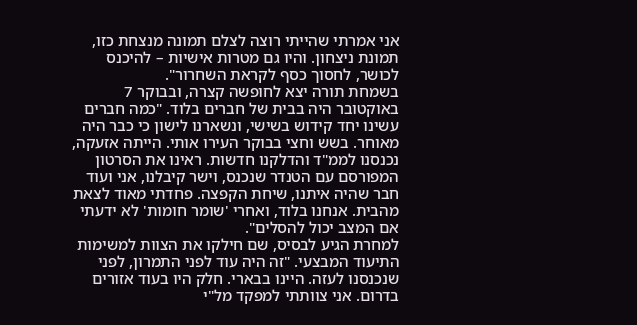אני אמרתי שהייתי רוצה לצלם תמונה מנצחת כזו, תמונת ניצחון. והיו גם מטרות אישיות – להיכנס לכושר, לחסוך כסף לקראת השחרור".
בשמחת תורה יצא לחופשה קצרה, ובבוקר 7 באוקטובר היה בבית של חברים בלוד. "כמה חברים עשינו יחד קידוש בשישי, ונשארנו לישון כי כבר היה מאוחר. בשש וחצי בבוקר העירו אותי. הייתה אזעקה, נכנסנו לממ"ד והדלקנו חדשות. ראינו את הסרטון המפורסם עם הטנדר שנכנס, וישר קיבלנו, אני ועוד חבר שהיה איתנו, שיחת הקפצה. פחדתי מאוד לצאת מהבית. אנחנו בלוד, ואחרי 'שומר חומות' לא ידעתי אם המצב יכול להסלים".
למחרת הגיע לבסיס, שם חילקו את הצוות למשימות התיעוד המבצעי. "זה היה עוד לפני התמרון, לפני שנכנסנו לעזה. היינו בבארי. חלק היו בעוד אזורים בדרום. אני צוותתי למפקד מל"י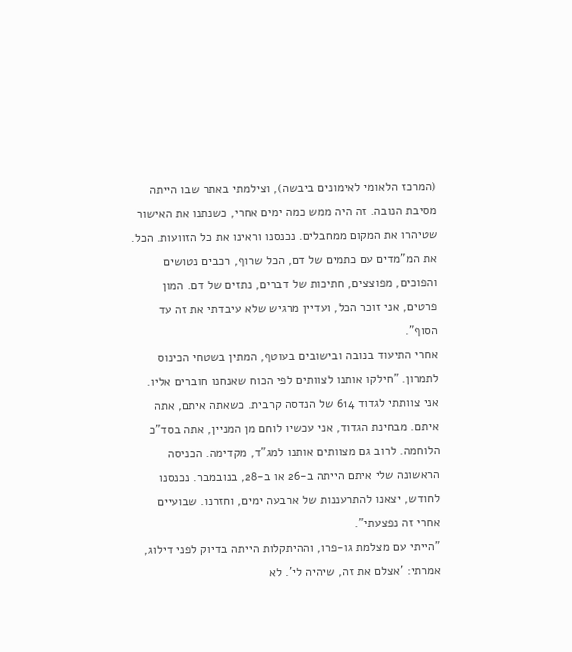(המרכז הלאומי לאימונים ביבשה), וצילמתי באתר שבו הייתה מסיבת הנובה. זה היה ממש כמה ימים אחרי, כשנתנו את האישור שטיהרו את המקום ממחבלים. נכנסנו וראינו את כל הזוועות. הכל. את המ"מדים עם כתמים של דם, הכל שרוף, רכבים נטושים והפוכים, מפוצצים, חתיכות של דברים, נתזים של דם. המון פרטים, אני זוכר הכל, ועדיין מרגיש שלא עיבדתי את זה עד הסוף".
אחרי התיעוד בנובה ובישובים בעוטף, המתין בשטחי הכינוס לתמרון. "חילקו אותנו לצוותים לפי הכוח שאנחנו חוברים אליו. אני צוותתי לגדוד 614 של הנדסה קרבית. כשאתה איתם, אתה איתם. מבחינת הגדוד, אני עכשיו לוחם מן המניין, אתה בסד"כ הלוחמה. לרוב גם מצוותים אותנו למג"ד, מקדימה. הכניסה הראשונה שלי איתם הייתה ב-26 או ב-28, בנובמבר. נכנסנו לחודש, יצאנו להתרעננות של ארבעה ימים, וחזרנו. שבועיים אחרי זה נפצעתי".
"הייתי עם מצלמת גו-פרו, וההיתקלות הייתה בדיוק לפני דילוג, אמרתי: 'אצלם את זה, שיהיה לי'. לא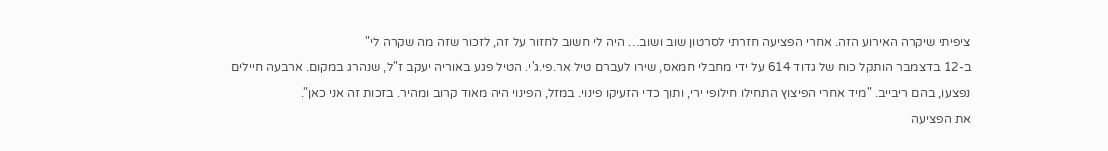ציפיתי שיקרה האירוע הזה. אחרי הפציעה חזרתי לסרטון שוב ושוב… היה לי חשוב לחזור על זה, לזכור שזה מה שקרה לי"
ב-12 בדצמבר הותקל כוח של גדוד 614 על ידי מחבלי חמאס, שירו לעברם טיל אר.פי.ג'י. הטיל פגע באוריה יעקב ז"ל, שנהרג במקום. ארבעה חיילים נפצעו, בהם ריבייב. "מיד אחרי הפיצוץ התחילו חילופי ירי, ותוך כדי הזעיקו פינוי. במזל, הפינוי היה מאוד קרוב ומהיר. בזכות זה אני כאן".
את הפציעה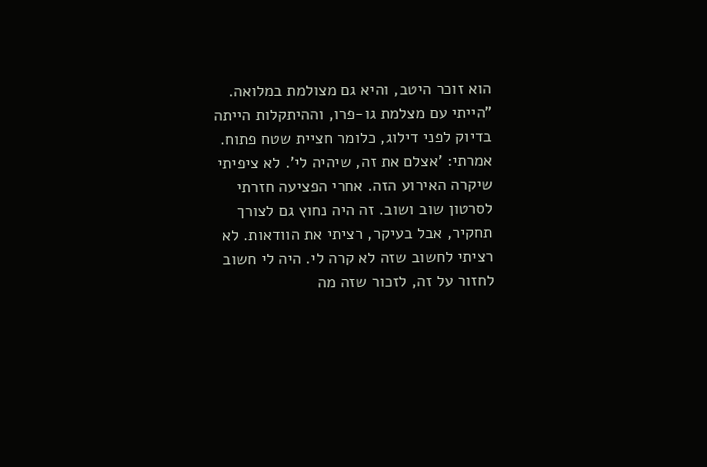הוא זוכר היטב, והיא גם מצולמת במלואה. "הייתי עם מצלמת גו-פרו, וההיתקלות הייתה בדיוק לפני דילוג, כלומר חציית שטח פתוח. אמרתי: 'אצלם את זה, שיהיה לי'. לא ציפיתי שיקרה האירוע הזה. אחרי הפציעה חזרתי לסרטון שוב ושוב. זה היה נחוץ גם לצורך תחקיר, אבל בעיקר, רציתי את הוודאות. לא רציתי לחשוב שזה לא קרה לי. היה לי חשוב לחזור על זה, לזכור שזה מה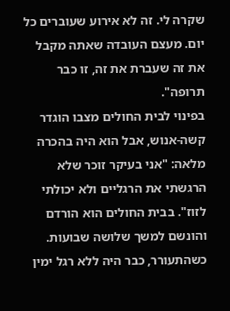שקרה לי. זה לא אירוע שעוברים כל יום. מעצם העובדה שאתה מקבל את זה שעברת את זה, זו כבר תרופה".
בפינוי לבית החולים מצבו הוגדר קשה-אנוש, אבל הוא היה בהכרה מלאה: "אני בעיקר זוכר שלא הרגשתי את הרגליים ולא יכולתי לזוז". בבית החולים הוא הורדם והונשם למשך שלושה שבועות. כשהתעורר, כבר היה ללא רגל ימין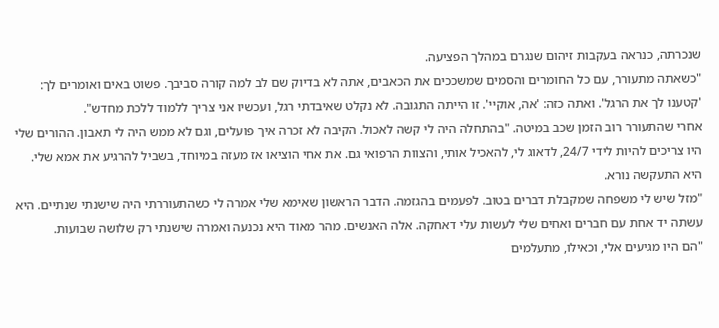שנכרתה, כנראה בעקבות זיהום שנגרם במהלך הפציעה.
"כשאתה מתעורר, עם כל החומרים והסמים שמשככים את הכאבים, אתה לא בדיוק שם לב למה קורה סביבך. פשוט באים ואומרים לך: 'קטענו לך את הרגל'. ואתה כזה: 'אה, אוקיי'. זו הייתה התגובה. לא נקלט שאיבדתי רגל, ועכשיו אני צריך ללמוד ללכת מחדש".
אחרי שהתעורר רוב הזמן שכב במיטה. "בהתחלה היה לי קשה לאכול. הקיבה לא זכרה איך פועלים, וגם לא ממש היה לי תאבון. ההורים שלי היו צריכים להיות לידי 24/7, לדאוג לי, להאכיל אותי, והצוות הרפואי גם. את אחי הוציאו אז מעזה במיוחד, בשביל להרגיע את אמא שלי. היא התעקשה נורא.
"מזל שיש לי משפחה שמקבלת דברים בטוב. לפעמים בהגזמה. הדבר הראשון שאימא שלי אמרה לי כשהתעוררתי היה שישנתי שנתיים. היא עשתה יד אחת עם חברים ואחים שלי לעשות עלי דאחקה. אלה האנשים. מהר מאוד היא נכנעה ואמרה שישנתי רק שלושה שבועות.
"הם היו מגיעים אלי, וכאילו, מתעלמים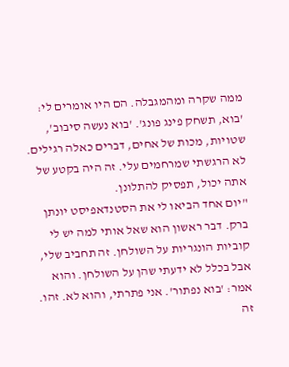ממה שקרה ומהמגבלה. הם היו אומרים לי: 'בוא, תשחק פינג פונג'. 'בוא נעשה סיבוב', שטויות, מכות של אחים, דברים כאלה רגילים. לא הרגשתי שמרחמים עלי. זה היה בקטע של אתה יכול, תפסיק להתלונן.
"יום אחד הביאו לי את הסטנדאפיסט יונתן ברק. דבר ראשון הוא שאל אותי למה יש לי קוביות הונגריות על השולחן. זה תחביב שלי, אבל בכלל לא ידעתי שהן על השולחן. והוא אמר: 'בוא נפתור'. אני פתרתי, והוא לא. זהו. זה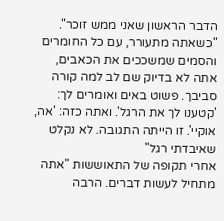הדבר הראשון שאני ממש זוכר".
"כשאתה מתעורר, עם כל החומרים והסמים שמשככים את הכאבים, אתה לא בדיוק שם לב למה קורה סביבך. פשוט באים ואומרים לך: 'קטענו לך את הרגל'. ואתה כזה: 'אה, אוקיי'. זו הייתה התגובה. לא נקלט שאיבדתי רגל"
אחרי תקופה של התאוששות "אתה מתחיל לעשות דברים. הרבה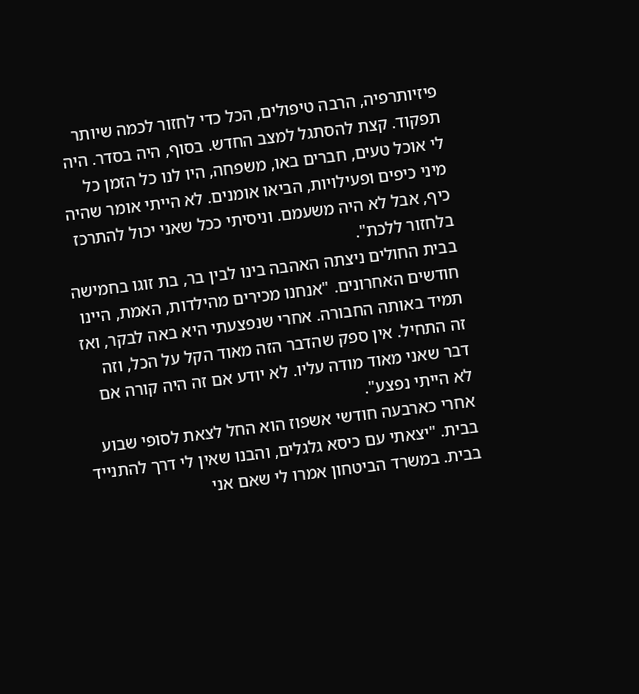פיזיותרפיה, הרבה טיפולים, הכל כדי לחזור לכמה שיותר תפקוד. קצת להסתגל למצב החדש. בסוף, היה בסדר. היה לי אוכל טעים, חברים באו, משפחה, היו לנו כל הזמן כל מיני כיפים ופעילויות, הביאו אומנים. לא הייתי אומר שהיה כיף, אבל לא היה משעמם. וניסיתי ככל שאני יכול להתרכז בלחזור ללכת".
בבית החולים ניצתה האהבה בינו לבין בר, בת זוגו בחמישה חודשים האחרונים. "אנחנו מכירים מהילדות, האמת, היינו תמיד באותה החבורה. אחרי שנפצעתי היא באה לבקר, ואז זה התחיל. אין ספק שהדבר הזה מאוד הקל על הכל, וזה דבר שאני מאוד מודה עליו. לא יודע אם זה היה קורה אם לא הייתי נפצע".
אחרי כארבעה חודשי אשפוז הוא החל לצאת לסופי שבוע בבית. "יצאתי עם כיסא גלגלים, והבנו שאין לי דרך להתנייד בבית. במשרד הביטחון אמרו לי שאם אני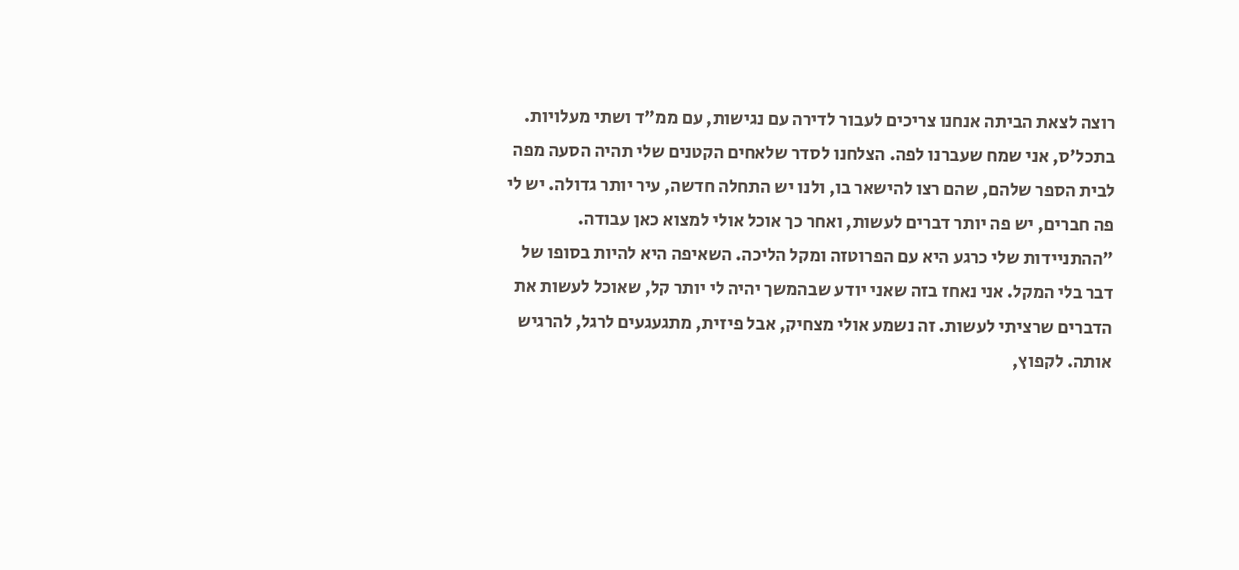רוצה לצאת הביתה אנחנו צריכים לעבור לדירה עם נגישות, עם ממ"ד ושתי מעלויות. בתכל'ס, אני שמח שעברנו לפה. הצלחנו לסדר שלאחים הקטנים שלי תהיה הסעה מפה לבית הספר שלהם, שהם רצו להישאר בו, ולנו יש התחלה חדשה, עיר יותר גדולה. יש לי פה חברים, יש פה יותר דברים לעשות, ואחר כך אוכל אולי למצוא כאן עבודה.
"ההתניידות שלי כרגע היא עם הפרוטזה ומקל הליכה. השאיפה היא להיות בסופו של דבר בלי המקל. אני נאחז בזה שאני יודע שבהמשך יהיה לי יותר קל, שאוכל לעשות את הדברים שרציתי לעשות. זה נשמע אולי מצחיק, אבל פיזית, מתגעגעים לרגל, להרגיש אותה. לקפוץ,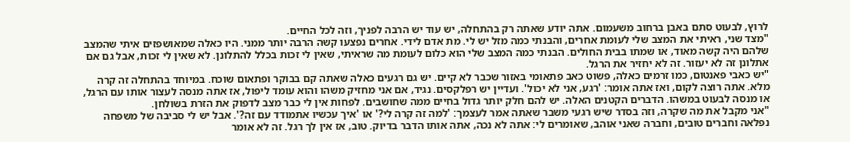לרוץ, לבעוט סתם באבן ברחוב משעמום. אתה יודע שאתה רק בהתחלה, יש עוד יש הרבה לפניך, וזה לכל החיים.
"מצד שני, ראיתי את המצב שלי לעומת אחרים, והבנתי כמה מזל יש לי. מת אדם לידי. אחרים נפצעו קשה הרבה יותר ממני. היו כאלה שמאושפזים איתי שהמצב שלהם היה קשה מאוד, או שמתו בבית החולים. הבנתי כמה המצב שלי הוא כלום לעומת מה שראיתי, שאין לי זכות בכלל להתלונן. לא שאין לי זכות, אבל גם אם אתלונן זה לא יעזור. זה לא יחזיר את הרגל.
"יש כאבי פאנטום, כמו זרמים כאלה, פשוט כאב פתאומי באזור שכבר לא קיים. יש גם רגעים כאלה שאתה קם בבוקר ופתאום שוכח. במיוחד בהתחלה זה קרה מלא. אתה רוצה לקום, ואז אתה אומר: 'רגע, אני לא יכול'. ועדיין יש רפלקסים. נגיד, אם אני מחזיק משהו והוא עומד ליפול, אז אתה מנסה לעצור אותו עם הרגל, או מנסה לבעוט במשהו. הדברים הקטנים האלה. יש להם חלק יותר גדול בחיים ממה שחושבים. לפחות אין לי כבר מצב לדפוק את הזרת בשולחן.
"אני מקבל את מה שקרה, וזה בסדר שיש רגעי משבר שאתה אמר לעצמך: 'למה זה קרה לי?' או 'איך עכשיו אתמודד עם זה?'. אבל יש לי סביבה של משפחה נפלאה וחברים טובים, וחברה שאני אוהב, שאומרים לי: אתה לא נכה, אתה אותו הדבר בדיוק. טוב, אז אין לך רגל. זה לא אומר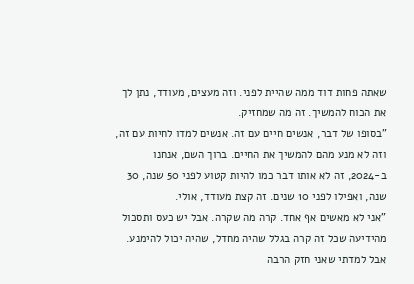שאתה פחות דוד ממה שהיית לפני. וזה מעצים, מעודד, נתן לך את הכוח להמשיך. זה מה שמחזיק.
"בסופו של דבר, אנשים חיים עם זה. אנשים למדו לחיות עם זה, וזה לא מנע מהם להמשיך את החיים. ברוך השם, אנחנו ב-2024, זה לא אותו דבר כמו להיות קטוע לפני 50 שנה, 30 שנה, ואפילו לפני 10 שנים. זה קצת מעודד, אולי.
"אני לא מאשים אף אחד. קרה מה שקרה. אבל יש כעס ותסכול מהידיעה שכל זה קרה בגלל שהיה מחדל, שהיה יכול להימנע. אבל למדתי שאני חזק הרבה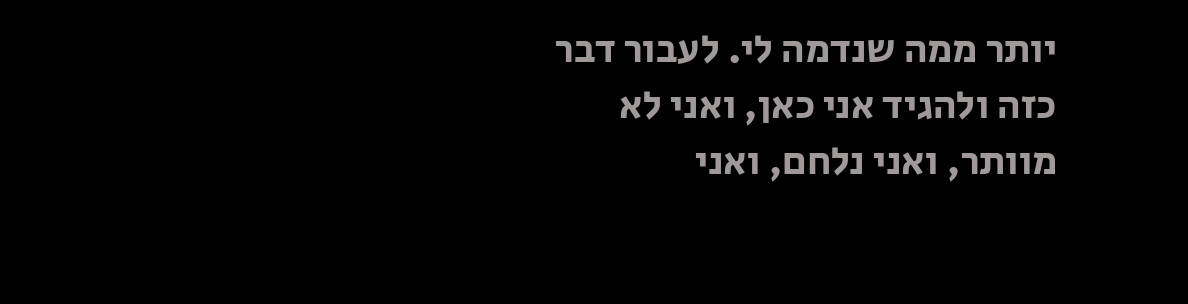יותר ממה שנדמה לי. לעבור דבר כזה ולהגיד אני כאן, ואני לא מוותר, ואני נלחם, ואני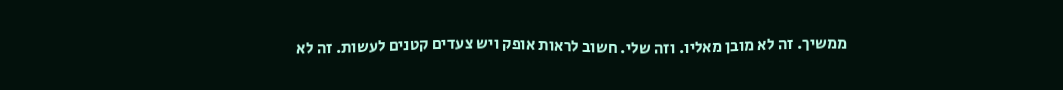ממשיך. זה לא מובן מאליו. וזה שלי. חשוב לראות אופק ויש צעדים קטנים לעשות. זה לא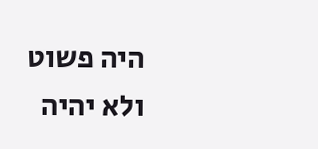היה פשוט ולא יהיה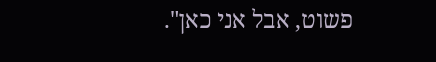פשוט, אבל אני כאן".